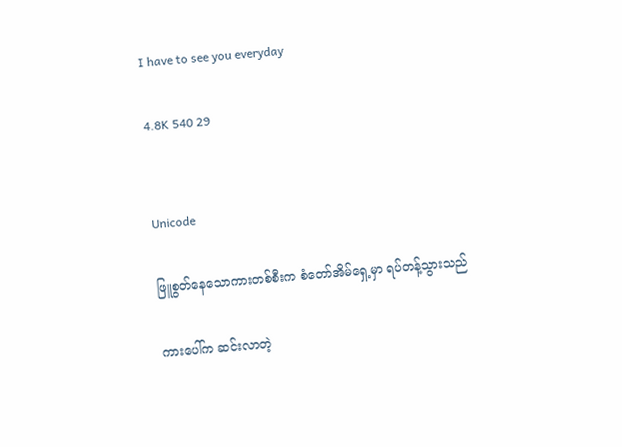I have to see you everyday

4.8K 540 29


Unicode

ဖြူစွတ်နေသောကားတစ်စီးက စံတော်အိမ်ရှေ့မှာ ရပ်တန့်သွားသည်

ကားပေါ်က ဆင်းလာတဲ့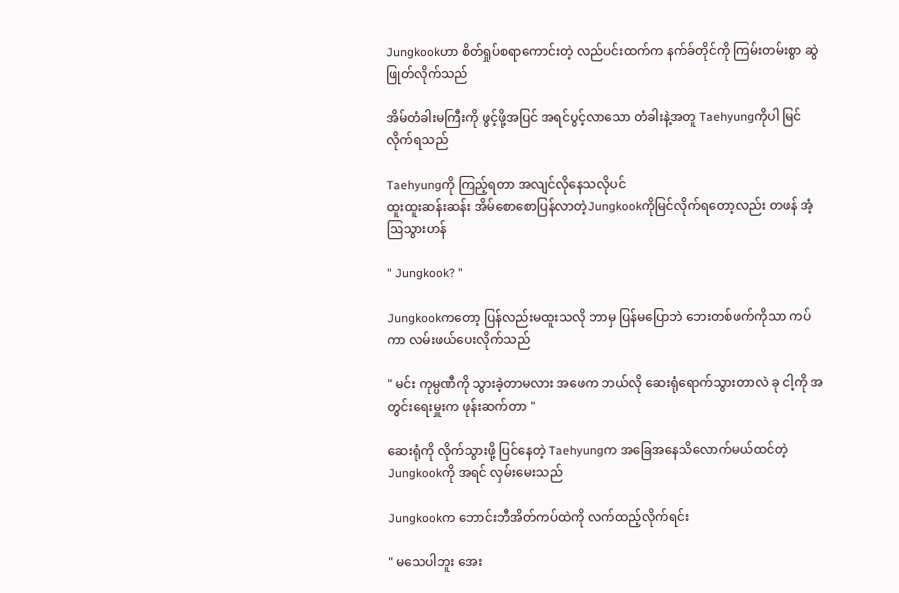Jungkookဟာ စိတ်ရှုပ်စရာကောင်းတဲ့ လည်ပင်းထက်က နက်ခ်တိုင်ကို ကြမ်းတမ်းစွာ ဆွဲဖြုတ်လိုက်သည်

အိမ်တံခါးမကြီးကို ဖွင့်ဖို့အပြင် အရင်ပွင့်လာသော တံခါးနဲ့အတူ Taehyungကိုပါ မြင်လိုက်ရသည်

Taehyungကို ကြည့်ရတာ အလျင်လိုနေသလိုပင်
ထူးထူးဆန်းဆန်း အိမ်စောစောပြန်လာတဲ့Jungkookကိုမြင်လိုက်ရတော့လည်း တဖန် အံ့ဩသွားဟန်

" Jungkook? "

Jungkookကတော့ ပြန်လည်းမထူးသလို ဘာမှ ပြန်မပြောဘဲ ဘေးတစ်ဖက်ကိုသာ ကပ်ကာ လမ်းဖယ်ပေးလိုက်သည်

" မင်း ကုမ္ပဏီကို သွားခဲ့တာမလား အဖေက ဘယ်လို ဆေးရုံရောက်သွားတာလဲ ခု ငါ့ကို အတွင်းရေးမှူးက ဖုန်းဆက်တာ "

ဆေးရုံကို လိုက်သွားဖို့ ပြင်နေတဲ့ Taehyungက အခြေအနေသိ‌လောက်မယ်ထင်တဲ့ Jungkookကို အရင် လှမ်းမေးသည်

Jungkookက ဘောင်းဘီအိတ်ကပ်ထဲကို လက်ထည့်လိုက်ရင်း

" မသေပါဘူး အေး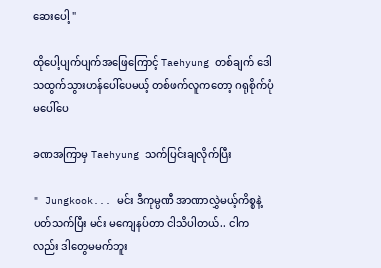ဆေးပေါ့ "

ထိုပေါ့ပျက်ပျက်အဖြေကြောင့် Taehyung တစ်ချက် ဒေါသထွက်သွားဟန်ပေါ်ပေမယ့် တစ်ဖက်လူကတော့ ဂရုစိုက်ပုံမပေါ်ပေ

ခဏအကြာမှ Taehyung သက်ပြင်းချလိုက်ပြီး

" Jungkook... မင်း ဒီကုမ္ပဏီ အာဏာလွှဲမယ့်ကိစ္စနဲ့ပတ်သက်ပြီး မင်း မကျေနပ်တာ ငါသိပါတယ်.. ငါကလည်း ဒါတွေမမက်ဘူး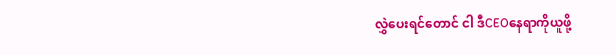လွှဲပေးရင်တောင် ငါ ဒီCEOနေရာကိုယူဖို့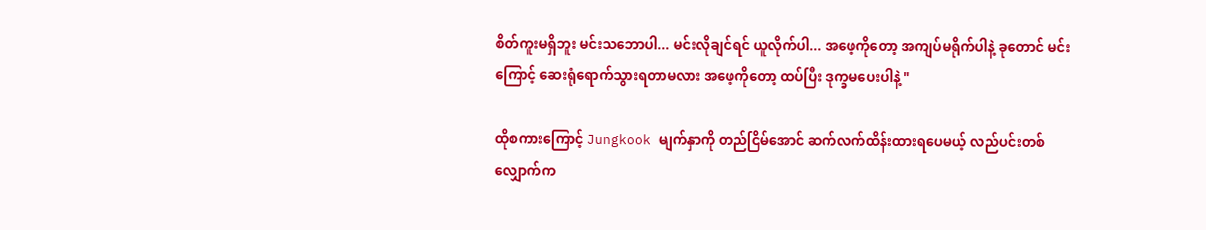စိတ်ကူးမရှိဘူး မင်းသဘောပါ... မင်းလိုချင်ရင် ယူလိုက်ပါ... အဖေ့ကိုတော့ အကျပ်မရိုက်ပါနဲ့ ခုတောင် မင်းကြောင့် ဆေးရုံရောက်သွားရတာမလား အဖေ့ကိုတော့ ထပ်ပြီး ဒုက္ခမပေးပါနဲ့ "

ထိုစကားကြောင့် Jungkook မျက်နှာကို တည်ငြိမ်အောင် ဆက်လက်ထိန်းထားရပေမယ့် လည်ပင်းတစ်လျှောက်က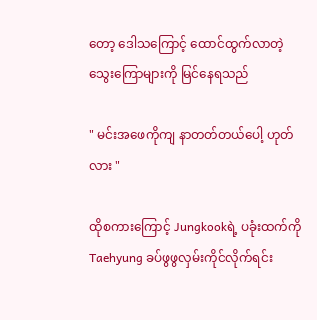တော့‌ ဒေါသကြောင့် ထောင်ထွက်လာတဲ့ သွေးကြောများကို မြင်နေရသည်

" မင်းအဖေကိုကျ နာတတ်တယ်ပေါ့ ဟုတ်လား "

ထိုစကားကြောင့် Jungkookရဲ့ ပခုံးထက်ကို Taehyung ခပ်ဖွဖွလှမ်းကိုင်လိုက်ရင်း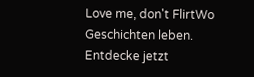Love me, don't FlirtWo Geschichten leben. Entdecke jetzt